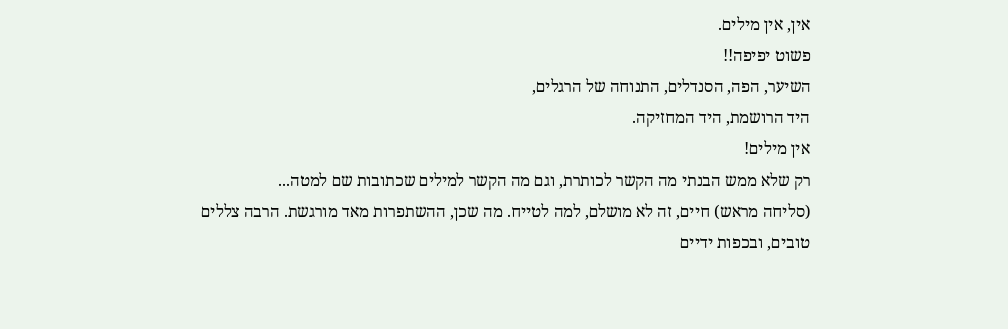אין, אין מילים.
פשוט יפיפה!!
השיער, הפה, הסנדלים, התנוחה של הרגלים,
היד הרושמת, היד המחזיקה.
אין מילים!
רק שלא ממש הבנתי מה הקשר לכותרת, וגם מה הקשר למילים שכתובות שם למטה...
(סליחה מראש) חיים, זה לא מושלם, למה לטייח. מה שכן, ההשתפרות מאד מורגשת. הרבה צללים טובים, ובכפות ידיים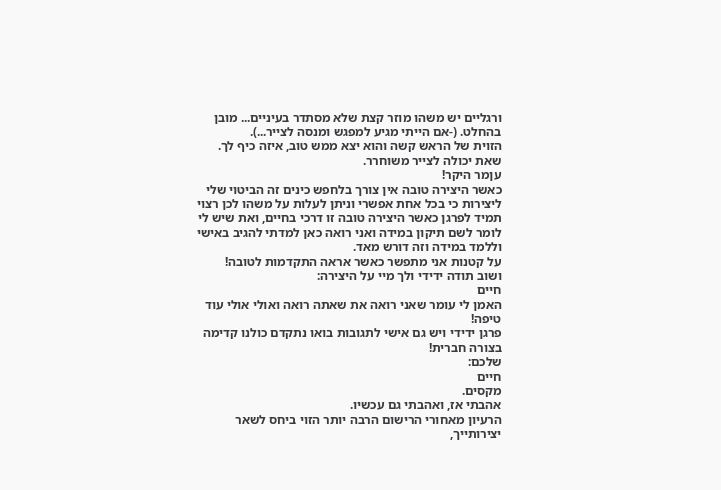ורגליים יש משהו מוזר קצת שלא מסתדר בעיניים... מובן בהחלט. (-אם הייתי מגיע למפגש ומנסה לצייר...).
הזוית של הראש קשה והוא יצא ממש טוב, איזה כיף לך. שאת יכולה לצייר משוחרר.
עןמר היקר!
כאשר היצירה טובה אין צורך בלחפש כינים זה הביטוי שלי ליצירות כי בכל אחת אפשרי וניתן לעלות על משהו לכן רצוי תמיד לפרגן כאשר היצירה טובה זו דרכי בחיים, ואת שיש לי לומר לשם תיקון במידה ואני רואה כאן למדתי להגיב באישי וללמד במידה וזה דורש מאד.
על קטנות אני מתפשר כאשר אראה התקדמות לטובה!
ושוב תודה ידידי ולך מיי על היצירה:
חיים
האמן לי עומר שאני רואה את שאתה רואה ואולי אולי עוד טיפה!
פרגן ידידי ויש גם אישי לתגובות בואו נתקדם כולנו קדימה בצורה חברית!
שלכם:
חיים
מקסים.
אהבתי אז, ואהבתי גם עכשיו.
הרעיון מאחורי הרישום הרבה יותר הזוי ביחס לשאר יצירותייך,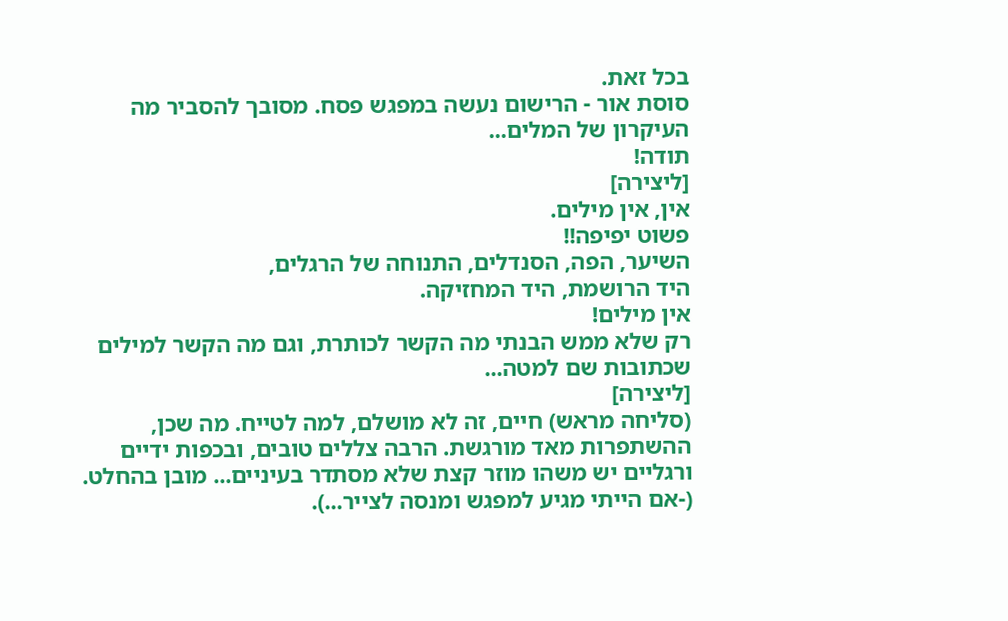בכל זאת.
סוסת אור - הרישום נעשה במפגש פסח. מסובך להסביר מה העיקרון של המלים...
תודה!
[ליצירה]
אין, אין מילים.
פשוט יפיפה!!
השיער, הפה, הסנדלים, התנוחה של הרגלים,
היד הרושמת, היד המחזיקה.
אין מילים!
רק שלא ממש הבנתי מה הקשר לכותרת, וגם מה הקשר למילים שכתובות שם למטה...
[ליצירה]
(סליחה מראש) חיים, זה לא מושלם, למה לטייח. מה שכן, ההשתפרות מאד מורגשת. הרבה צללים טובים, ובכפות ידיים ורגליים יש משהו מוזר קצת שלא מסתדר בעיניים... מובן בהחלט. (-אם הייתי מגיע למפגש ומנסה לצייר...).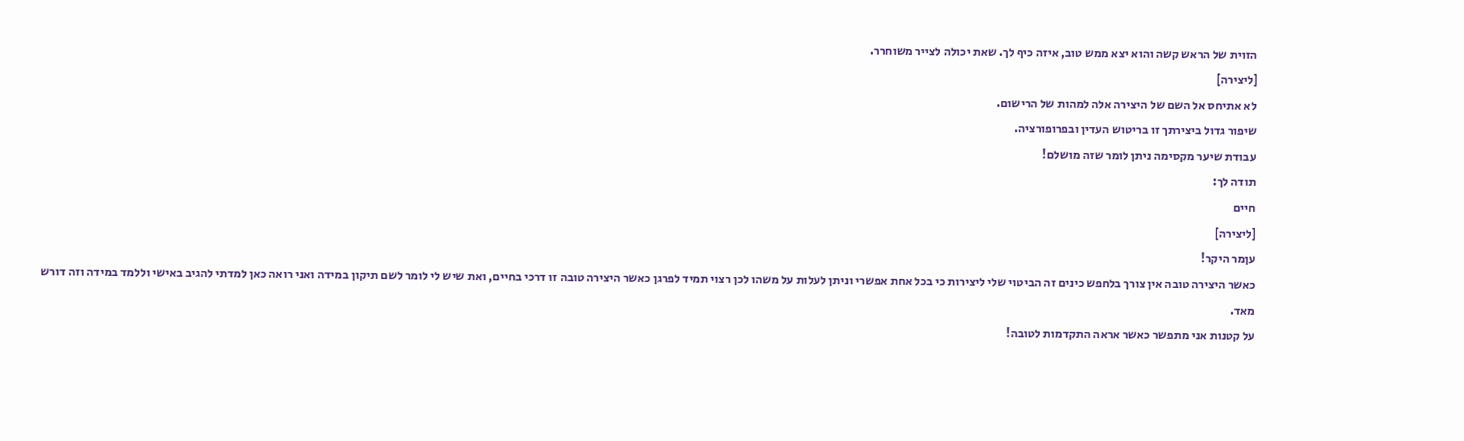הזוית של הראש קשה והוא יצא ממש טוב, איזה כיף לך. שאת יכולה לצייר משוחרר.
[ליצירה]
לא אתיחס אל השם של היצירה אלה למהות של הרישום.
שיפור גדול ביצירתך זו בריטוש העדין ובפרופורציה.
עבודת שיער מקסימה ניתן לומר שזה מושלם!
תודה לך:
חיים
[ליצירה]
עןמר היקר!
כאשר היצירה טובה אין צורך בלחפש כינים זה הביטוי שלי ליצירות כי בכל אחת אפשרי וניתן לעלות על משהו לכן רצוי תמיד לפרגן כאשר היצירה טובה זו דרכי בחיים, ואת שיש לי לומר לשם תיקון במידה ואני רואה כאן למדתי להגיב באישי וללמד במידה וזה דורש מאד.
על קטנות אני מתפשר כאשר אראה התקדמות לטובה!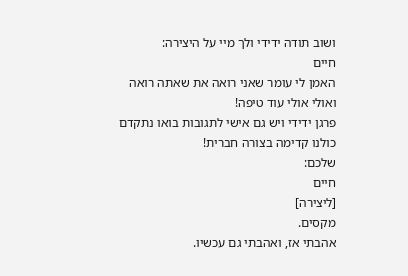ושוב תודה ידידי ולך מיי על היצירה:
חיים
האמן לי עומר שאני רואה את שאתה רואה ואולי אולי עוד טיפה!
פרגן ידידי ויש גם אישי לתגובות בואו נתקדם כולנו קדימה בצורה חברית!
שלכם:
חיים
[ליצירה]
מקסים.
אהבתי אז, ואהבתי גם עכשיו.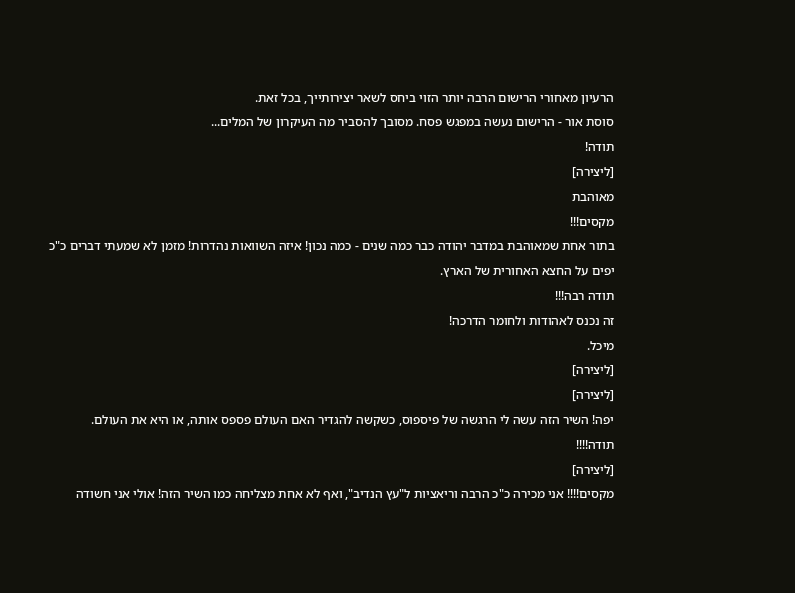הרעיון מאחורי הרישום הרבה יותר הזוי ביחס לשאר יצירותייך, בכל זאת.
סוסת אור - הרישום נעשה במפגש פסח. מסובך להסביר מה העיקרון של המלים...
תודה!
[ליצירה]
מאוהבת
מקסים!!!
בתור אחת שמאוהבת במדבר יהודה כבר כמה שנים - כמה נכון! איזה השוואות נהדרות! מזמן לא שמעתי דברים כ"כ יפים על החצא האחורית של הארץ.
תודה רבה!!!
זה נכנס לאהודות ולחומר הדרכה!
מיכל.
[ליצירה]
[ליצירה]
יפה! השיר הזה עשה לי הרגשה של פיספוס, כשקשה להגדיר האם העולם פספס אותה, או היא את העולם.
תודה!!!!
[ליצירה]
מקסים!!!! אני מכירה כ"כ הרבה וריאציות ל"עץ הנדיב", ואף לא אחת מצליחה כמו השיר הזה! אולי אני חשודה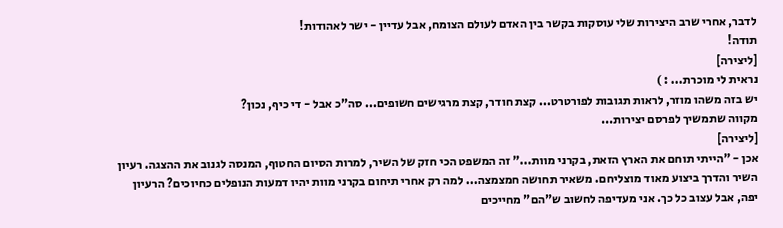לדבר, אחרי שרב היצירות שלי עוסקות בקשר בין האדם לעולם הצומח, אבל עדיין - ישר לאהודות!
תודה!
[ליצירה]
נראית לי מוכרת... : )
יש בזה משהו מוזר, לראות תגובות לפורטרט... קצת חודר, קצת מרגישים חשופים... סה"כ אבל - די כיף, נכון?
מקווה שתמשיך לפרסם יצירות...
[ליצירה]
אכן - "הייתי תוחם את הארץ הזאת, בקרני מוות..." זה המשפט הכי חזק של השיר, למרות הסיום החטוף, המנסה לגנוב את ההצגה. רעיון השיר והדרך ביצוע מאוד מוצליחם. משאיר תחושה חמצמצה... למה רק אחרי תיחום בקרני מוות יהיו דמעות הנופלים כחיוכים? הרעיון יפה, אבל עצוב כל כך. אני מעדיפה לחשוב ש"הם" מחייכים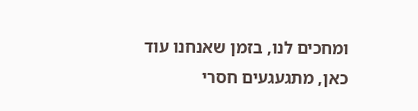ומחכים לנו, בזמן שאנחנו עוד כאן, מתגעגעים חסרי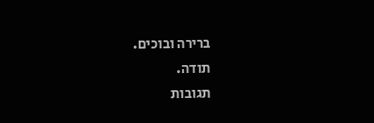ברירה ובוכים.
תודה.
תגובות